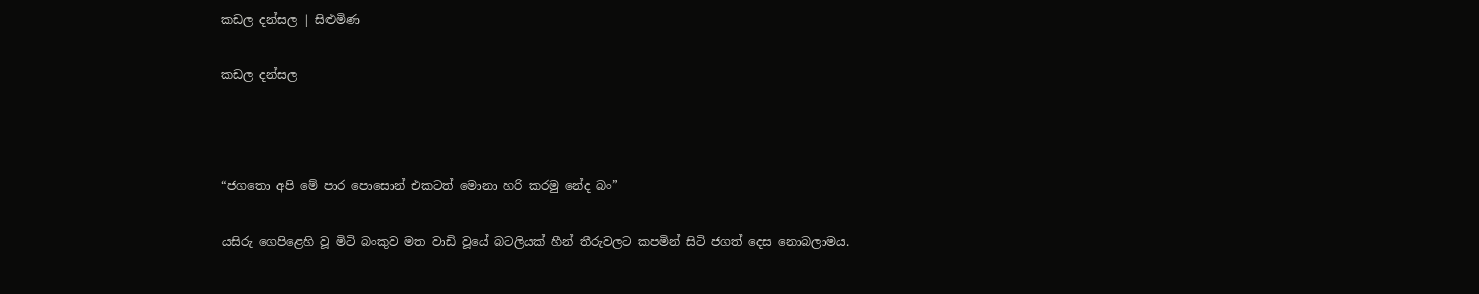කඩල දන්සල | සිළුමිණ

කඩල දන්සල



“ජගතො අපි මේ පාර පොසොන් එකටත් මොනා හරි කරමු නේද බං”

යසිරු ගෙපිළෙහි වූ මිටි බංකුව මත වාඩි වූයේ බටලියක් හීන් තීරුවලට කපමින් සිටි ජගත් දෙස නොබලාමය.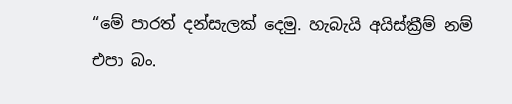“මේ පාරත් දන්සැලක් දෙමු. හැබැයි අයිස්ක්‍රීම් නම් එපා බං.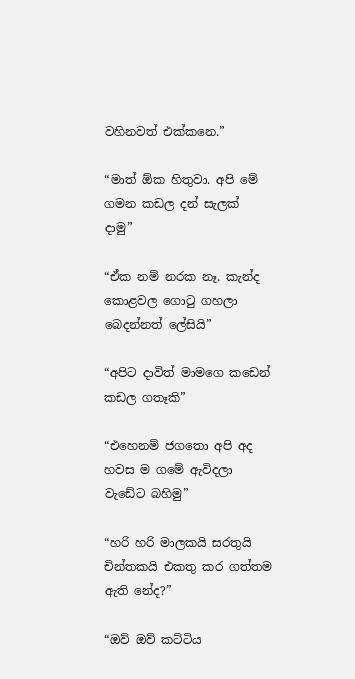වහිනවත් එක්කනෙ.”

“මාත් ඕක හිතුවා. අපි මේ ගමන කඩල දන් සැලක් දාමු”

“ඒක නම් නරක නෑ. කැන්ද කොළවල ගොටු ගහලා බෙදන්නත් ලේසියි”

“අපිට දාවිත් මාමගෙ කඩෙන් කඩල ගතෑකි”

“එහෙනම් ජගතො අපි අද හවස ම ගමේ ඇවිදලා වැඩේට බහිමු”

“හරි හරි මාලකයි සරතුයි චින්තකයි එකතු කර ගත්තම ඇති නේද?”

“ඔව් ඔව් කට්ටිය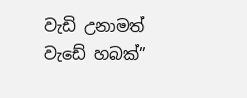වැඩි උනාමත් වැඩේ හබක්”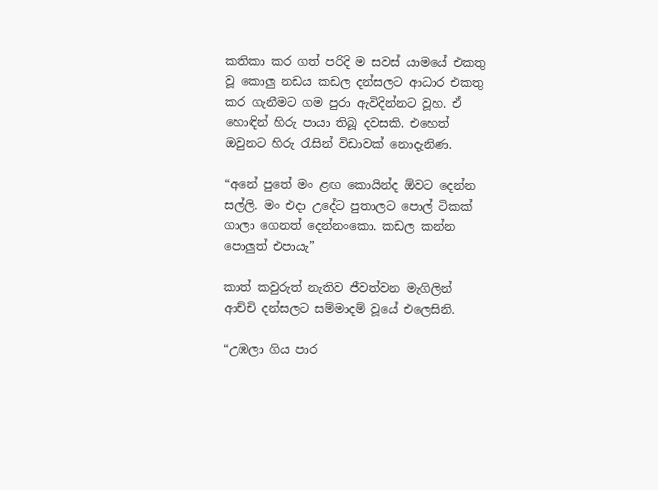කතිකා කර ගත් පරිදි ම සවස් යාමයේ එකතු වූ කොලු නඩය කඩල දන්සලට ආධාර එකතු කර ගැනීමට ගම පුරා ඇවිදින්නට වූහ. ඒ හොඳින් හිරු පායා තිබූ දවසකි. එහෙත් ඔවුනට හිරු රැසින් විඩාවක් නොදැනිණ.

“අනේ පුතේ මං ළඟ කොයින්ද ඕවට දෙන්න සල්ලි. මං එදා උදේට පුතාලට පොල් ටිකක් ගාලා ගෙනත් දෙන්නංකො. කඩල කන්න පොලුත් එපායැ”

කාත් කවුරුත් නැතිව ජීවත්වන මැගිලින් ආච්චි දන්සලට සම්මාදම් වූයේ එලෙසිනි.

“උඹලා ගිය පාර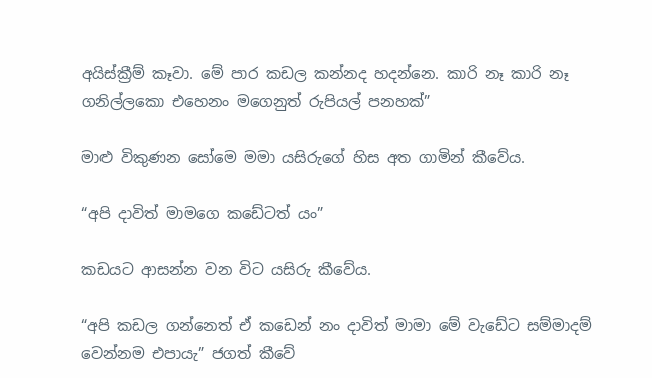අයිස්ක්‍රීම් කෑවා. මේ පාර කඩල කන්නද හදන්නෙ. කාරි නෑ කාරි නෑ ගනිල්ලකො එහෙනං මගෙනුත් රුපියල් පනහක්”

මාළු විකුණන සෝමෙ මමා යසිරුගේ හිස අත ගාමින් කීවේය.

“අපි දාවිත් මාමගෙ කඩේටත් යං”

කඩයට ආසන්න වන විට යසිරු කීවේය.

“අපි කඩල ගන්නෙත් ඒ කඩෙන් නං දාවිත් මාමා මේ වැඩේට සම්මාදම් වෙන්නම එපායැ” ජගත් කීවේ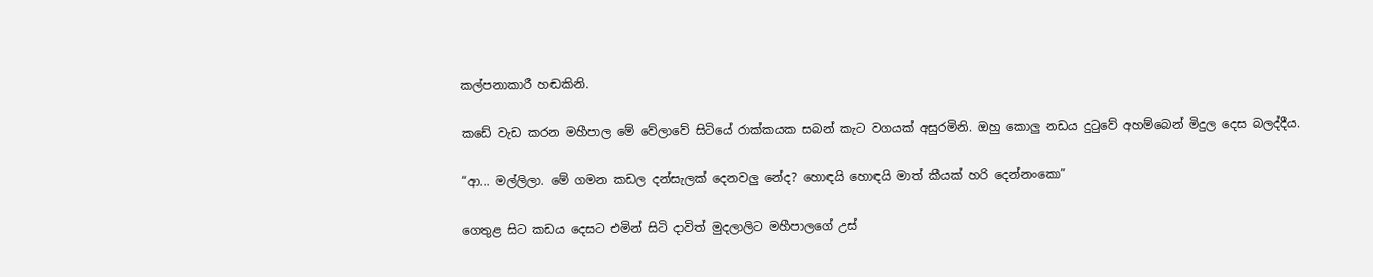කල්පනාකාරී ‍හඬකිනි.

කඩේ වැඩ කරන මහීපාල මේ වේලාවේ සිටියේ රාක්කයක සබන් කැට වගයක් අසුරමිනි. ඔහු කොලු නඩය දුටුවේ අහම්බෙන් මිදුල දෙස බලද්දීය.

“ආ... මල්ලිලා. මේ ගමන කඩල දන්සැලක් දෙනවලු නේද? හොඳයි හොඳයි මාත් කීයක් හරි දෙන්නංකො”

ගෙතුළ සිට කඩය දෙසට එමින් සිටි දාවිත් මුදලාලිට මහීපාලගේ උස්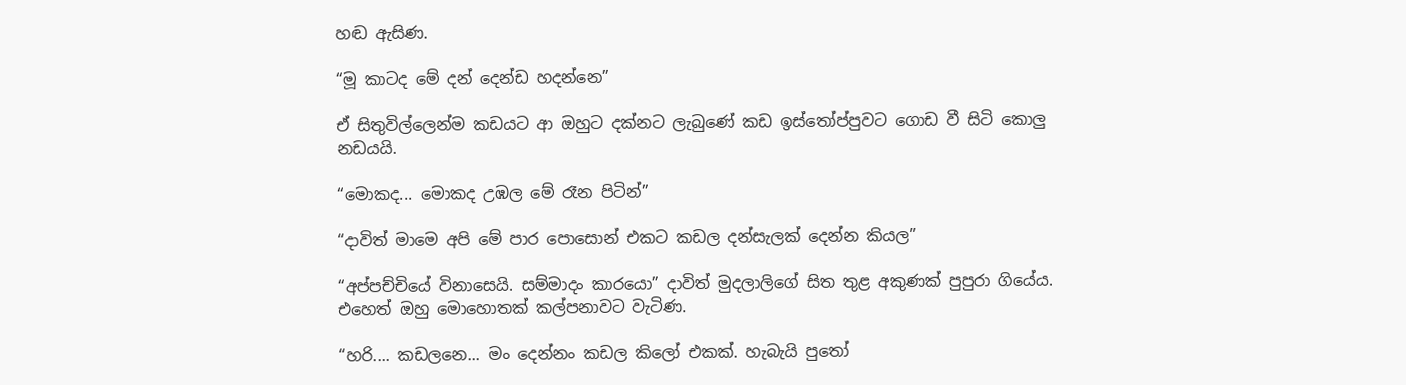හඬ ඇසිණ.

“මූ කාටද මේ දන් දෙන්ඩ හදන්නෙ”

ඒ සිතුවිල්ලෙන්ම කඩයට ආ ඔහුට දක්නට ලැබුණේ කඩ ඉස්තෝප්පුවට ගොඩ වී සිටි කොලු නඩයයි.

“මොකද... මොකද උඹල මේ රෑන පිටින්”

“දාවිත් මාමෙ අපි මේ පාර පොසොන් එකට කඩල දන්සැලක් දෙන්න කියල”

“අප්පච්චියේ විනාසෙයි. සම්මාදං කාරයො” දාවිත් මුදලාලිගේ සිත තුළ අකුණක් පුපුරා ගියේය. එහෙත් ඔහු මොහොතක් කල්පනාවට වැටිණ.

“හරි.... කඩලනෙ... මං දෙන්නං කඩල කිලෝ එකක්. හැබැයි පුතෝ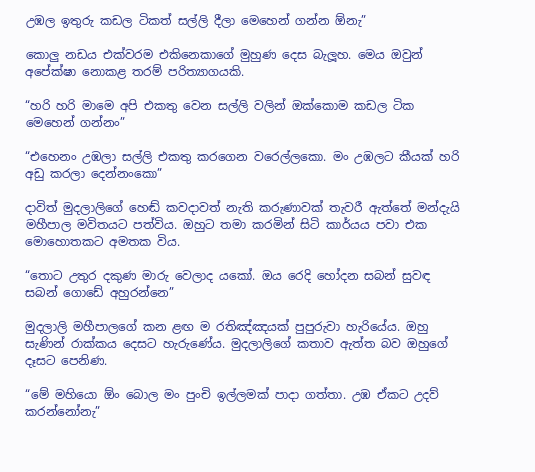උඹල ඉතුරු කඩල ටිකත් සල්ලි දීලා මෙහෙන් ගන්න ඕනැ”

කොලු නඩය එක්වරම එකිනෙකාගේ මුහුණ දෙස බැලූහ. මෙය ඔවුන් අපේක්ෂා නොකළ තරම් පරිත්‍යාගයකි.

“හරි හරි මාමෙ අපි එකතු වෙන සල්ලි වලින් ඔක්කොම කඩල ටික මෙහෙන් ගන්නං”

“එහෙනං උඹලා සල්ලි එකතු කරගෙන වරෙල්ලකො. මං උඹලට කීයක් හරි අඩු කරලා දෙන්නංකො”

දාවිත් මුදලාලිගේ හ‍ෙඬ් කවදාවත් නැති කරුණාවක් තැවරී ඇත්තේ මන්දැයි මහීපාල මවිතයට පත්විය. ඔහුට තමා කරමින් සිටි කාර්යය පවා එක මොහොතකට අමතක විය.

“තොට උතුර දකුණ මාරු වෙලාද යකෝ. ඔය රෙදි හෝදන සබන් සුවඳ සබන් ගොඩේ අහුරන්නෙ”

මුදලාලි මහීපාලගේ කන ළඟ ම රතිඤ්ඤයක් පුපුරුවා හැරියේය. ඔහු සැණින් රාක්කය දෙසට හැරුණේය. මුදලාලිගේ කතාව ඇත්ත බව ඔහුගේ දෑසට පෙනිණ.

“මේ මහියො ඕං බොල මං පුංචි ඉල්ලමක් පාදා ගත්තා. උඹ ඒකට උදව් කරන්නෝනැ”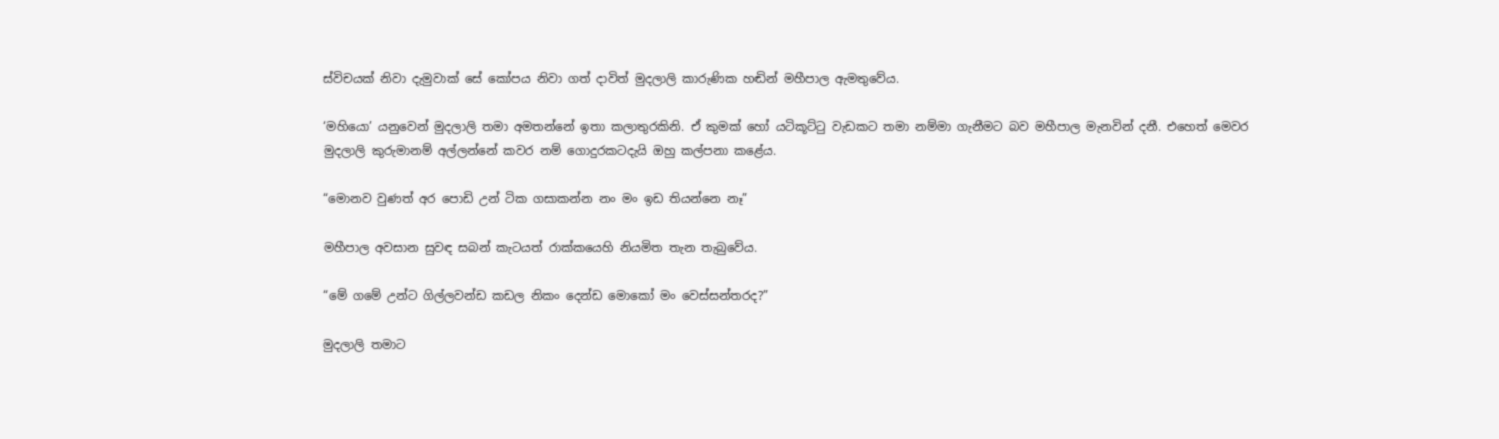ස්විචයක් නිවා දැමුවාක් සේ කෝපය නිවා ගත් දාවිත් මුදලාලි කාරුණික හඬින් මහීපාල ඇමතුවේය.

‘මහියො’ යනුවෙන් මුදලාලි තමා අමතන්නේ ඉතා කලාතුරකිනි. ඒ කුමක් හෝ යටිකූට්ටු වැඩකට තමා නම්මා ගැනීමට බව මහීපාල මැනවින් දනී. එහෙත් මෙවර මුදලාලි කුරුමානම් අල්ලන්නේ කවර නම් ගොදුරකටදැයි ඔහු කල්පනා කළේය.

“මොනව වුණත් අර පොඩි උන් ටික ගසාකන්න නං මං ඉඩ තියන්නෙ නෑ”

මහීපාල අවසාන සුවඳ සබන් කැටයත් රාක්කයෙහි නියමිත තැන තැබුවේය.

“මේ ගමේ උන්ට ගිල්ලවන්ඩ කඩල නිකං දෙන්ඩ මොකෝ මං වෙස්සන්තරද?”

මුදලාලි තමාට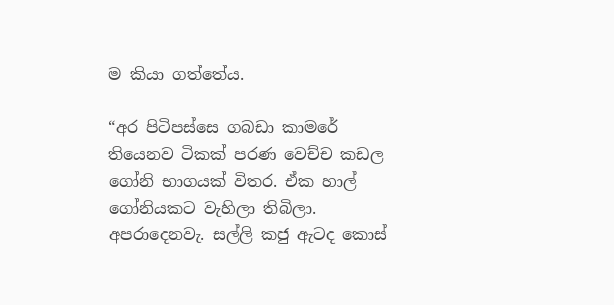ම කියා ගත්තේය.

“අර පිටිපස්සෙ ගබඩා කාමරේ තියෙනව ටිකක් පරණ වෙච්ච කඩල ගෝනි භාගයක් විතර. ඒක හාල් ගෝනියකට වැහිලා තිබිලා. අපරාදෙනවැ. සල්ලි කජු ඇටද කොස්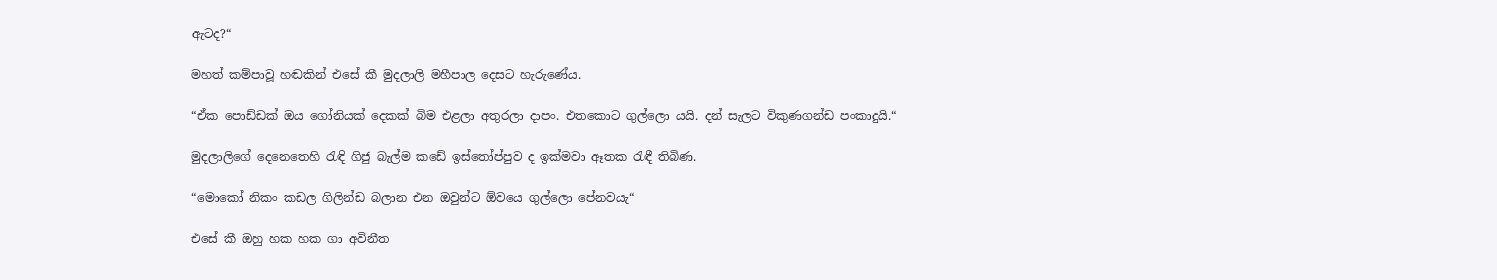ඇටද?“

මහත් කම්පාවූ හඬකින් එසේ කී මුදලාලි මහීපාල දෙසට හැරුණේය.

“ඒක පොඩ්ඩක් ඔය ගෝනියක් දෙකක් බිම එළලා අතුරලා දාපං. එතකොට ගුල්ලො යයි. දන් සැලට විකුණගන්ඩ පංකාදුයි.“

මුදලාලිගේ දෙනෙතෙහි රැඳි ගිජු බැල්ම කඩේ ඉස්තෝප්පුව ද ඉක්මවා ඈතක රැඳී තිබිණ.

“මොකෝ නිකං කඩල ගිලින්ඩ බලාන එන ඔවුන්ට ඕවයෙ ගුල්ලො පේනවයැ“

එසේ කී ඔහු හක හක ගා අවිනීත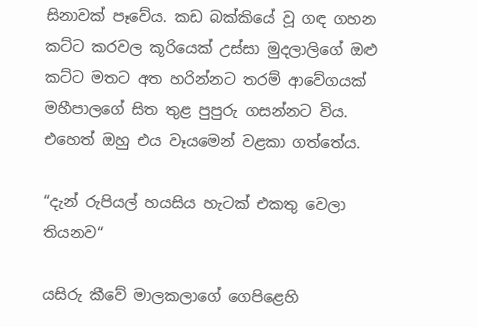සිනාවක් පෑවේය. කඩ බක්කියේ වූ ගඳ ගහන කට්ට කරවල කූරියෙක් උස්සා මුදලාලිගේ ඔළු කට්ට මතට අත හරින්නට තරම් ආවේගයක් මහීපාලගේ සිත තුළ පුපුරු ගසන්නට විය. එහෙත් ඔහු එය වෑයමෙන් වළකා ගත්තේය.

“දැන් රුපියල් හයසිය හැටක් එකතු වෙලා තියනව“

යසිරු කීවේ මාලකලාගේ ගෙපිළෙහි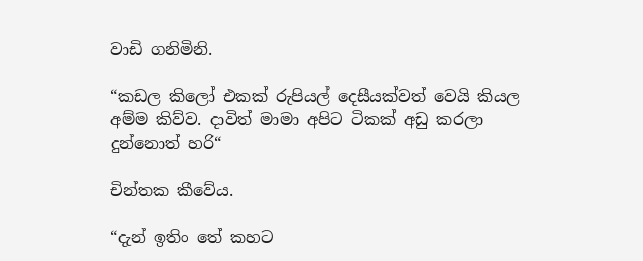වාඩි ගනිමිනි.

“කඩල කිලෝ එකක් රුපියල් දෙසීයක්වත් වෙයි කියල අම්ම කිව්ව. දාවිත් මාමා අපිට ටිකක් අඩු කරලා දුන්නොත් හරි“

චින්තක කීවේය.

“දැන් ඉතිං තේ කහට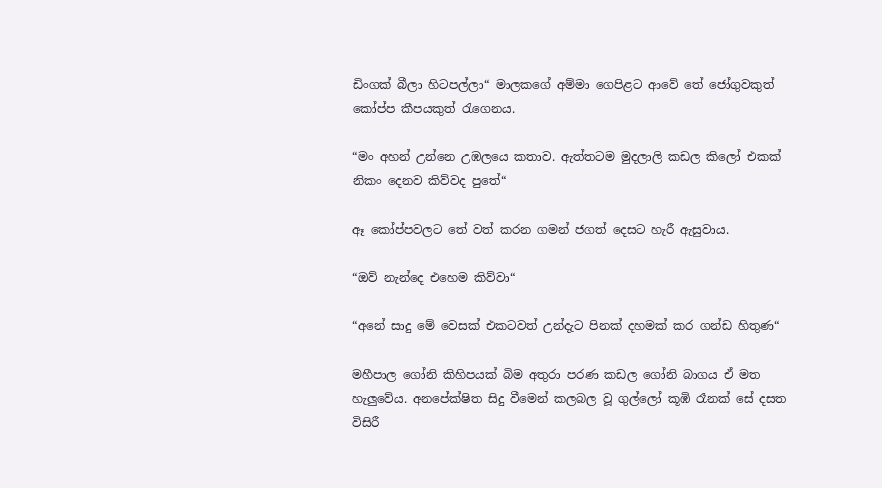ඩිංගක් බීලා හිටපල්ලා“ මාලකගේ අම්මා ගෙපිළට ආවේ තේ ජෝගුවකුත් කෝප්ප කීපයකුත් රැගෙනය.

“මං අහන් උන්නෙ උඹලයෙ කතාව. ඇත්තටම මුදලාලි කඩල කිලෝ එකක් නිකං දෙනව කිව්වද පුතේ“

ඈ කෝප්පවලට තේ වත් කරන ගමන් ජගත් දෙසට හැරී ඇසුවාය.

“ඔව් නැන්දෙ එහෙම කිව්වා“

“අනේ සාදු මේ වෙසක් එකටවත් උන්දැට පිනක් දහමක් කර ගන්ඩ හිතුණ“

මහීපාල ගෝනි කිහිපයක් බිම අතුරා පරණ කඩල ගෝනි බාගය ඒ මත හැලුවේය. අනපේක්ෂිත සිදු වීමෙන් කලබල වූ ගුල්ලෝ කූඹි රෑනක් සේ දසත විසිරී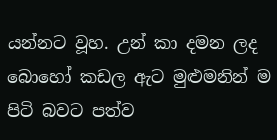යන්නට වූහ. උන් කා දමන ලද බොහෝ කඩල ඇට මුළුමනින් ම පිටි බවට පත්ව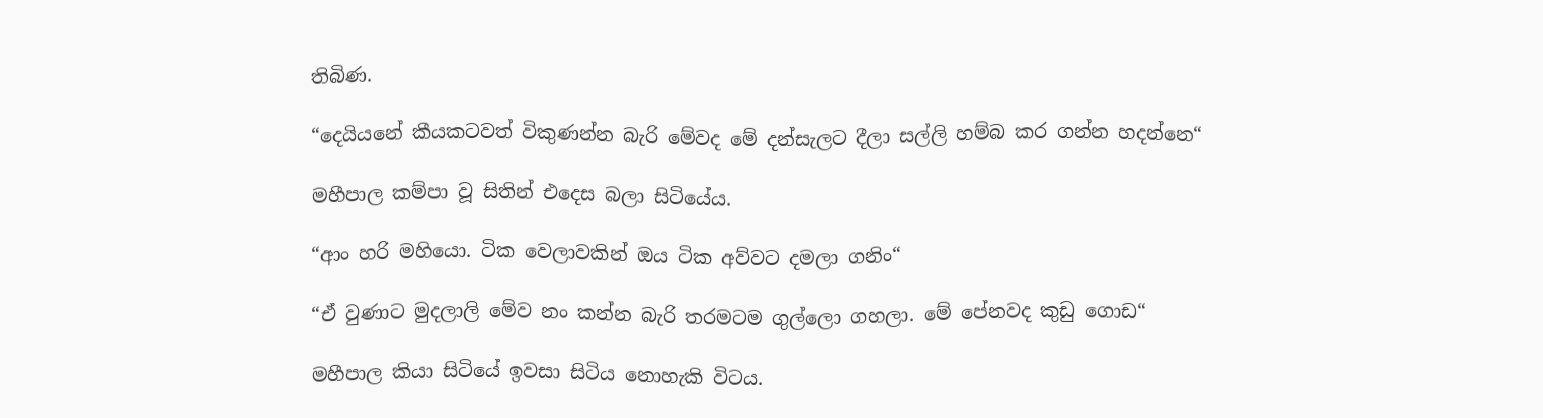තිබිණ.

“දෙයියනේ කීයකටවත් විකුණන්න බැරි මේවද මේ දන්සැලට දීලා සල්ලි හම්බ කර ගන්න හදන්නෙ“

මහීපාල කම්පා වූ සිතින් එදෙස බලා සිටියේය.

“ආං හරි මහියො. ටික වෙලාවකින් ඔය ටික අව්වට දමලා ගනිං“

“ඒ වුණාට මුදලාලි මේව නං කන්න බැරි තරමටම ගුල්ලො ගහලා. මේ පේනවද කුඩු ගොඩ“

මහීපාල කියා සිටියේ ඉවසා සිටිය නොහැකි විටය.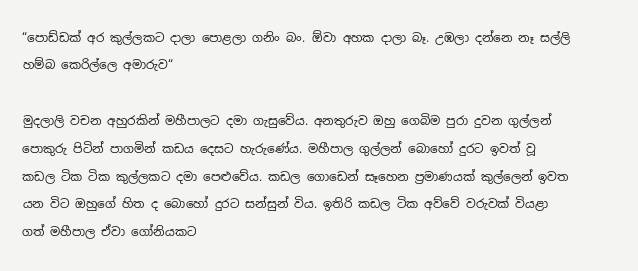“පොඩ්ඩක් අර කුල්ලකට දාලා පොළලා ගනිං බං. ඕවා අහක දාලා බෑ. උඹලා දන්නෙ නෑ සල්ලි හම්බ කෙරිල්ලෙ අමාරුව“

මුදලාලි වචන අහුරකින් මහීපාලට දමා ගැසුවේය. අනතුරුව ඔහු ගෙබිම පුරා දුවන ගුල්ලන් පොකුරු පිටින් පාගමින් කඩය දෙසට හැරුණේය. මහීපාල ගුල්ලන් බොහෝ දුරට ඉවත් වූ කඩල ටික ටික කුල්ලකට දමා පෙළුවේය. කඩල ගොඩෙන් සෑහෙන ප්‍රමාණයක් කුල්ලෙන් ඉවත යන විට ඔහුගේ හිත ද බොහෝ දුරට සන්සුන් විය. ඉතිරි කඩල ටික අව්වේ වරුවක් වියළා ගත් මහීපාල ඒවා ගෝනියකට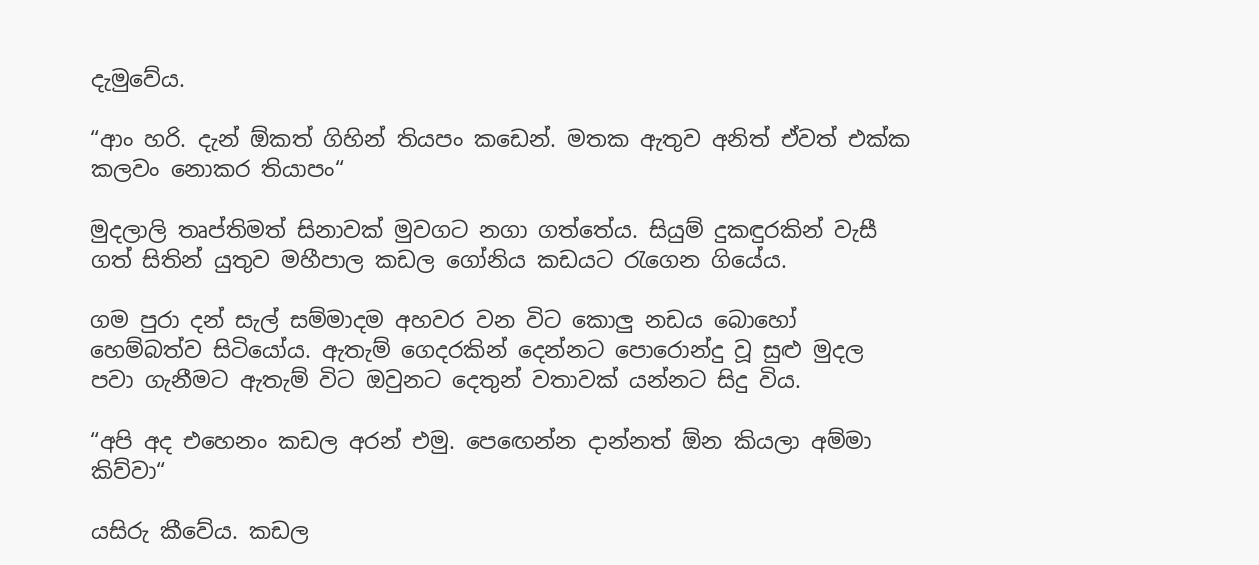දැමුවේය.

“ආං හරි. දැන් ඕකත් ගිහින් තියපං කඩෙන්. මතක ඇතුව අනිත් ඒවත් එක්ක කලවං නොකර තියාපං“

මුදලාලි තෘප්තිමත් සිනාවක් මුවගට නගා ගත්තේය. සියුම් දුකඳුරකින් වැසී ගත් සිතින් යුතුව මහීපාල කඩල ගෝනිය කඩයට රැගෙන ගියේය.

ගම පුරා දන් සැල් සම්මාදම අහවර වන විට කොලු නඩය බොහෝ හෙම්බත්ව සිටියෝය. ඇතැම් ගෙදරකින් දෙන්නට පොරොන්දු වූ සුළු මුදල පවා ගැනීමට ඇතැම් විට ඔවුනට දෙතුන් වතාවක් යන්නට සිදු විය.

“අපි අද එහෙනං කඩල අරන් එමු. පෙඟෙන්න දාන්නත් ඕන කියලා අම්මා කිව්වා“

යසිරු කීවේය. කඩල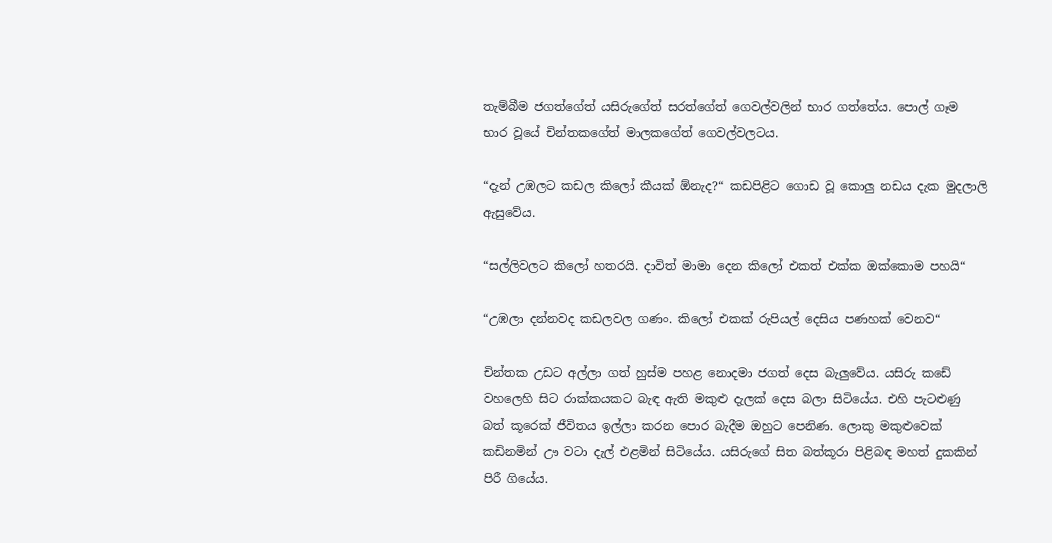තැම්බීම ජගත්ගේත් යසිරුගේත් සරත්ගේත් ගෙවල්වලින් භාර ගත්තේය. පොල් ගෑම භාර වූයේ චින්තකගේත් මාලකගේත් ගෙවල්වලටය.

“දැන් උඹලට කඩල කිලෝ කීයක් ඕනැද?“ කඩපිළිට ගොඩ වූ කොලු නඩය දැක මුදලාලි ඇසුවේය.

“සල්ලිවලට කිලෝ හතරයි. දාවිත් මාමා දෙන කිලෝ එකත් එක්ක ඔක්කොම පහයි“

“උඹලා දන්නවද කඩලවල ගණං. කිලෝ එකක් රුපියල් දෙසිය පණහක් වෙනව“

චින්තක උඩට අල්ලා ගත් හුස්ම පහළ නොදමා ජගත් දෙස බැලුවේය. යසිරු කඩේ වහලෙහි සිට රාක්කයකට බැඳ ඇති මකුළු දැලක් දෙස බලා සිටියේය. එහි පැටළුණු බත් කූරෙක් ජීවිතය ඉල්ලා කරන පොර බැදීම ඔහුට පෙනිණ. ලොකු මකුළුවෙක් කඩිනමින් ඌ වටා දැල් එළමින් සිටියේය. යසිරුගේ සිත බත්කූරා පිළිබඳ මහත් දුකකින් පිරී ගියේය.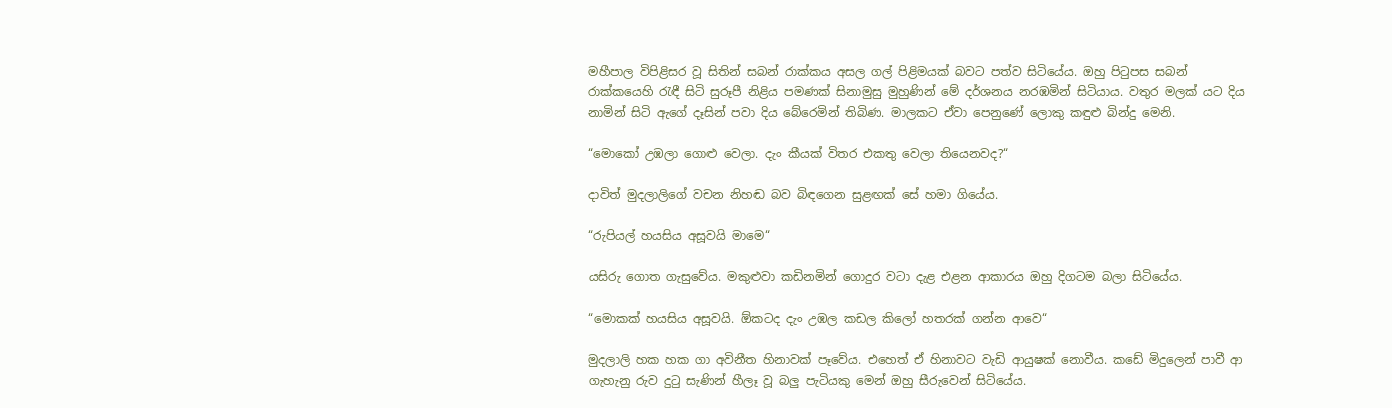මහීපාල විපිළිසර වූ සිතින් සබන් රාක්කය අසල ගල් පිළිමයක් බවට පත්ව සිටියේය. ඔහු පිටුපස සබන් රාක්කයෙහි රැඳී සිටි සුරූපී නිළිය පමණක් සිනාමුසු මුහුණින් මේ දර්ශනය නරඹමින් සිටියාය. වතුර මලක් යට දිය නාමින් සිටි ඇගේ දෑසින් පවා දිය බේරෙමින් තිබිණ. මාලකට ඒවා පෙනුණේ ලොකු කඳුළු බින්දු මෙනි.

“මොකෝ උඹලා ගොළු වෙලා. දැං කීයක් විතර එකතු වෙලා තියෙනවද?“

දාවිත් මුදලාලිගේ වචන නිහඬ බව බිඳගෙන සුළඟක් සේ හමා ගියේය.

“රුපියල් හයසිය අසූවයි මාමෙ“

යසිරු ගොත ගැසුවේය. මකුළුවා කඩිනමින් ගොදුර වටා දැළ එළන ආකාරය ඔහු දිගටම බලා සිටියේය.

“මොකක් හයසිය අසූවයි. ඕකටද දැං උඹල කඩල කිලෝ හතරක් ගන්න ආවෙ“

මුදලාලි හක හක ගා අවිනීත හිනාවක් පෑවේය. එහෙත් ඒ හිනාවට වැඩි ආයුෂක් නොවීය. කඩේ මිදුලෙන් පාවී ආ ගැහැනු රුව දුටු සැණින් හීලෑ වූ බලු පැටියකු මෙන් ඔහු සීරුවෙන් සිටියේය.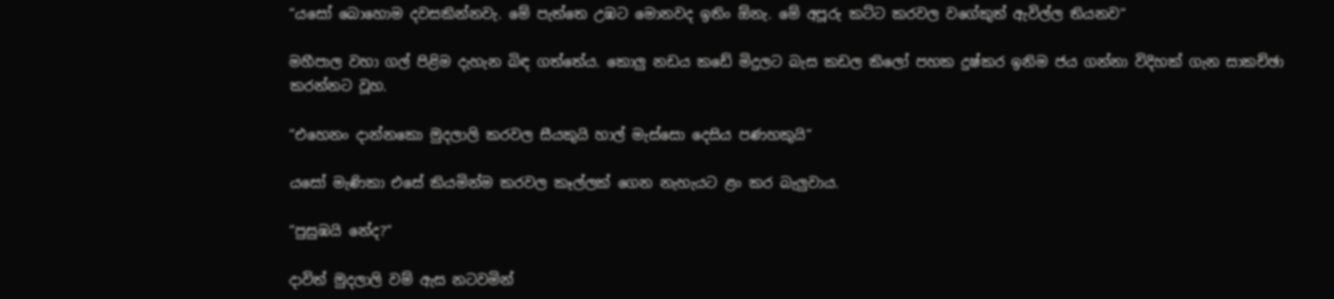“යසෝ බොහොම දවසකින්නවැ. මේ පැත්තෙ උඹට මොනවද ඉතිං ඕනැ. මේ අපූරු කට්ට කරවල වගේකුත් ඇවිල්ල තියනව“

මහීපාල වහා ගල් පිළිම දැහැන බිඳ ගත්තේය. කොලු නඩය කඩේ මිදුලට බැස කඩල කිලෝ පහක දුෂ්කර ඉනිම ජය ගන්නා විදිහක් ගැන සාකච්ඡා කරන්නට වූහ.

“එහෙනං දාන්නකො මුදලාලි කරවල සීයකුයි හාල් මැස්සො දෙසිය පණහකුයි“

යසෝ මැණිකා එසේ කියමින්ම කරවල කෑල්ලක් ගෙන නැහැයට ළං කර බැලුවාය.

“පුසුඹයි නේද?“

දාවිත් මුදලාලි වම් ඇස නටවමින්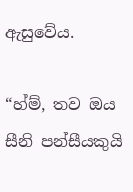ඇසුවේය.

“හ්ම්, තව ඔය සීනි පන්සීයකුයි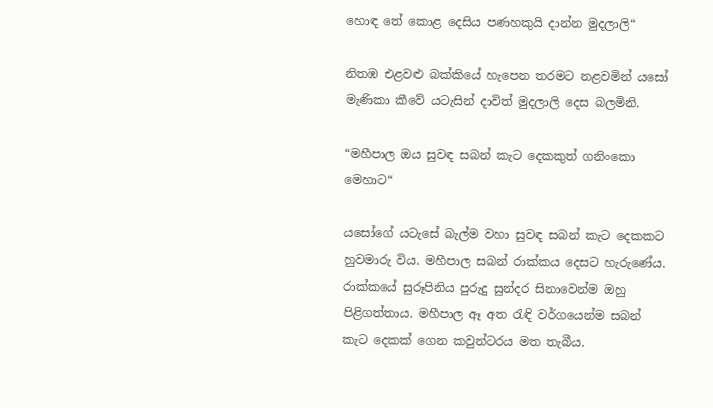හොඳ තේ කොළ දෙසිය පණහකුයි දාන්න මුදලාලි“

නිතඹ එළවළු බක්කියේ හැපෙන තරමට නළවමින් යසෝ මැණිකා කීවේ යටැසින් දාවිත් මුදලාලි දෙස බලමිනි.

“මහීපාල ඔය සුවඳ සබන් කැට දෙකකුත් ගනිංකො මෙහාට“

යසෝගේ යටැසේ බැල්ම වහා සුවඳ සබන් කැට දෙකකට හුවමාරු විය. මහීපාල සබන් රාක්කය දෙසට හැරුණේය. රාක්කයේ සුරූපිනිය පුරුදු සුන්දර සිනාවෙන්ම ඔහු පිළිගත්තාය. මහීපාල ඈ අත රැඳි වර්ගයෙන්ම සබන් කැට දෙකක් ගෙන කවුන්ටරය මත තැබීය.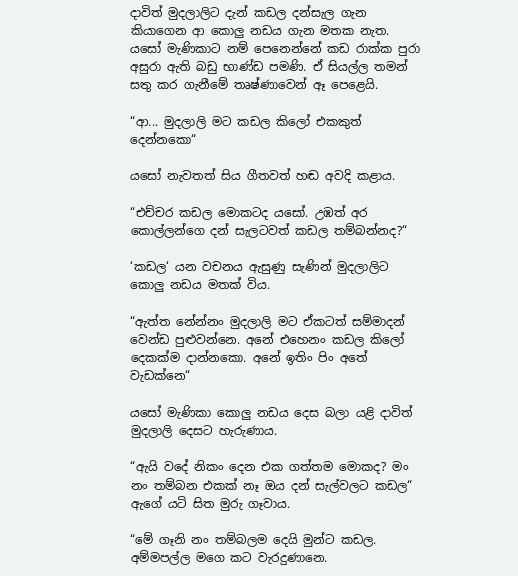දාවිත් මුදලාලිට දැන් කඩල දන්සැල ගැන කියාගෙන ආ කොලු නඩය ගැන මතක නැත. යසෝ මැණිකාට නම් පෙනෙන්නේ කඩ රාක්ක පුරා අසුරා ඇති බඩු භාණ්ඩ පමණි. ඒ සියල්ල තමන් සතු කර ගැනීමේ තෘෂ්ණාවෙන් ඈ පෙළෙයි.

“ආ... මුදලාලි මට කඩල කිලෝ එකකුත් දෙන්නකො“

යසෝ නැවතත් සිය ගීතවත් හඬ අවදි කළාය.

“එච්චර කඩල මොකටද යසෝ. උඹත් අර කොල්ලන්ගෙ දන් සැලටවත් කඩල තම්බන්නද?“

‘කඩල‘ යන වචනය ඇසුණු සැණින් මුදලාලිට කොලු නඩය මතක් විය.

“ඇත්ත නේන්නං මුදලාලි මට ඒකටත් සම්මාදන් වෙන්ඩ පුළුවන්නෙ. අනේ එහෙනං කඩල කිලෝ දෙකක්ම දාන්නකො. අනේ ඉතිං පිං අතේ වැඩක්නෙ“

යසෝ මැණිකා කොලු නඩය දෙස බලා යළි දාවිත් මුදලාලි දෙසට හැරුණාය.

“ඇයි වදේ නිකං දෙන එක ගත්තම මොකද? මං නං තම්බන එකක් නෑ ඔය දන් සැල්වලට කඩල“ ඇගේ යටි සිත මුරු ගෑවාය.

“මේ ගෑනි නං තම්බලම දෙයි මුන්ට කඩල. අම්මපල්ල මගෙ කට වැරදුණානෙ.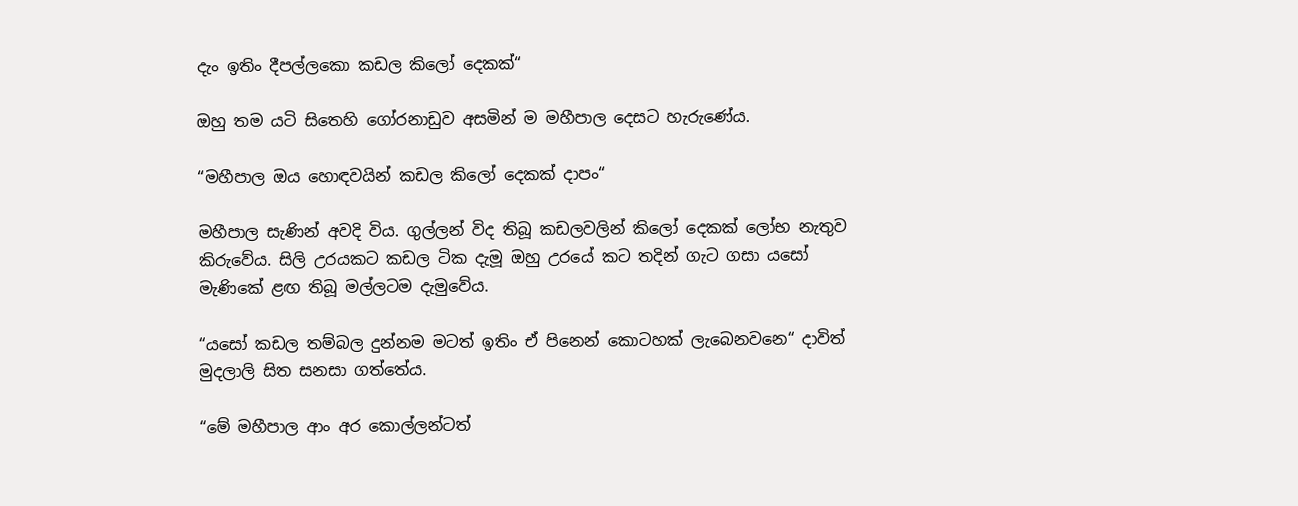දැං ඉතිං දීපල්ලකො කඩල කිලෝ දෙකක්“

ඔහු තම යටි සිතෙහි ගෝරනාඩුව අසමින් ම මහීපාල දෙසට හැරුණේය.

“මහීපාල ඔය හොඳවයින් කඩල කිලෝ දෙකක් දාපං“

මහීපාල සැණින් අවදි විය. ගුල්ලන් විද තිබූ කඩලවලින් කිලෝ දෙකක් ලෝභ නැතුව කිරුවේය. සිලි උරයකට කඩල ටික දැමූ ඔහු උරයේ කට තදින් ගැට ගසා යසෝ මැණිකේ ළඟ තිබූ මල්ලටම දැමුවේය.

“යසෝ කඩල තම්බල දුන්නම මටත් ඉතිං ඒ පිනෙන් කොටහක් ලැබෙනවනෙ“ දාවිත් මුදලාලි සිත සනසා ගත්තේය.

“මේ මහීපාල ආං අර කොල්ලන්ටත්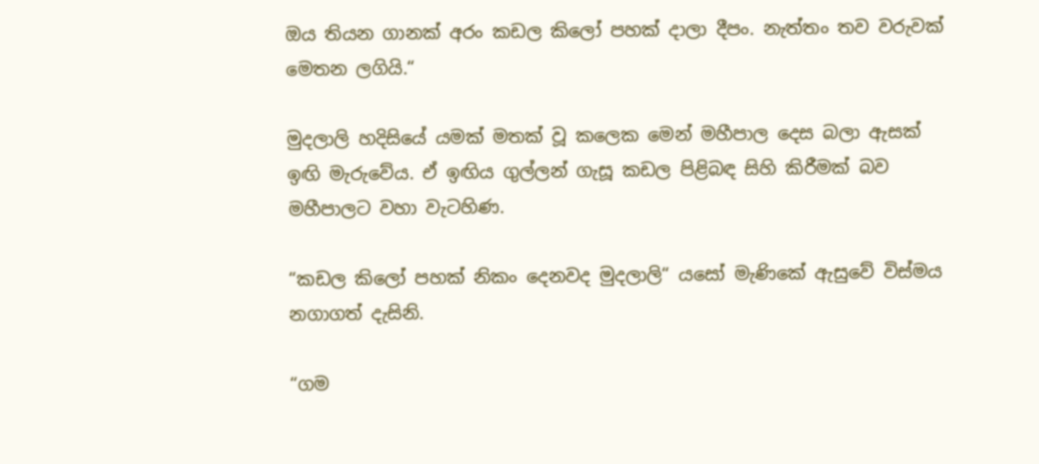ඔය තියන ගානක් අරං කඩල කිලෝ පහක් දාලා දීපං. නැත්තං තව වරුවක් මෙතන ලගියි.“

මුදලාලි හදිසියේ යමක් මතක් වූ කලෙක මෙන් මහීපාල දෙස බලා ඇසක් ඉඟි මැරුවේය. ඒ ඉඟිය ගුල්ලන් ගැසූ කඩල පිළිබඳ සිහි කිරීමක් බව මහීපාලට වහා වැටහිණ.

“කඩල කිලෝ පහක් නිකං දෙනවද මුදලාලි“ යසෝ මැණිකේ ඇසුවේ විස්මය නගාගත් දැසිනි.

“ගම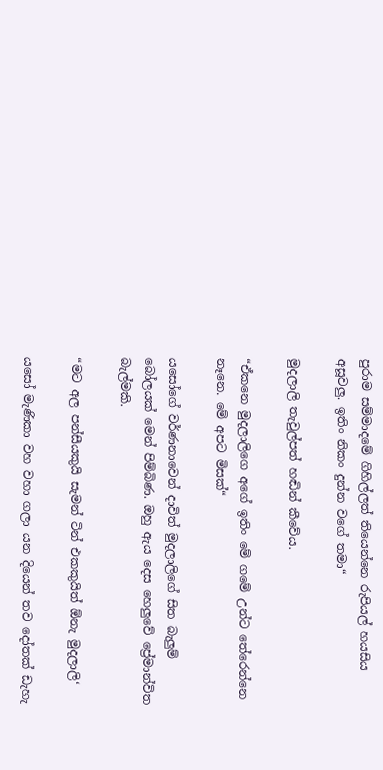පුරාම සම්මාදමේ ගිහිල්ලත් තියෙන්නෙ රුපියල් හයසිය අසූවලු. ඉතිං නිකං දුන්න වගේ තමා“

මුදලාලි තැවුල්පත් හඬින් කීවේය.

“ඒකනෙ මුදලාලිගෙ අගේ ඉතිං මේ ගමේ උන්ට තේරෙන්නෙ නෑනෙ. මේ අපට මිසක්“

යසෝගේ වර්ණනාවෙන් දාවිත් මුදලාලිගේ සිත බැලුම් බෝලයක් මෙන් පිම්බිණ. ඔහු ඇය දෙස හෙලුවේ ප්‍රේමාන්විත බැල්මකි.

“මට අල පන්සීයකුයි සැමන් ටින් එකකුයිත් ඕනැ මුදලාලි‘

යසෝ මැණිකා වහ වහා ගලා යන දියෙන් තව දෝතක් ඩැහැ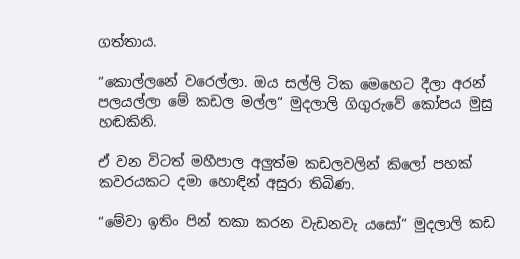ගත්තාය.

“කොල්ලනේ වරෙල්ලා. ඔය සල්ලි ටික මෙහෙට දීලා අරන් පලයල්ලා මේ කඩල මල්ල“ මුදලාලි ගිගුරුවේ කෝපය මුසු හඬකිනි.

ඒ වන විටත් මහීපාල අලුත්ම කඩලවලින් කිලෝ පහක් කවරයකට දමා හොඳින් අසුරා තිබිණ.

“මේවා ඉතිං පින් තකා කරන වැඩනවැ යසෝ“ මුදලාලි කඩ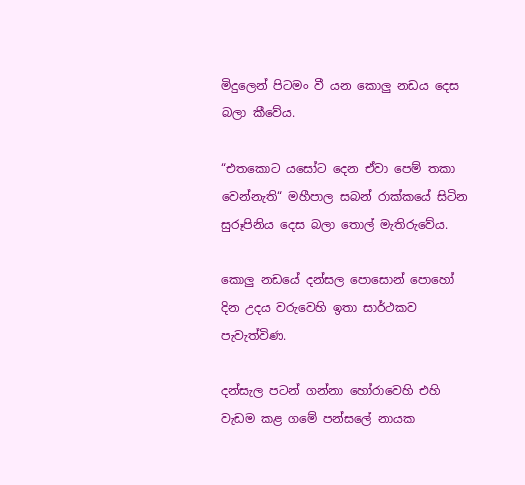මිදුලෙන් පිටමං වී යන කොලු නඩය දෙස බලා කීවේය.

“එතකොට යසෝට දෙන ඒවා පෙම් තකා වෙන්නැති“ මහීපාල සබන් රාක්කයේ සිටින සුරූපිනිය දෙස බලා තොල් මැතිරුවේය.

කොලු නඩයේ දන්සල පොසොන් පොහෝ දින උදය වරුවෙහි ඉතා සාර්ථකව පැවැත්විණ.

දන්සැල පටන් ගන්නා හෝරාවෙහි එහි වැඩම කළ ගමේ පන්සලේ නායක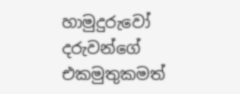හාමුදුරුවෝ දරුවන්ගේ එකමුතුකමත්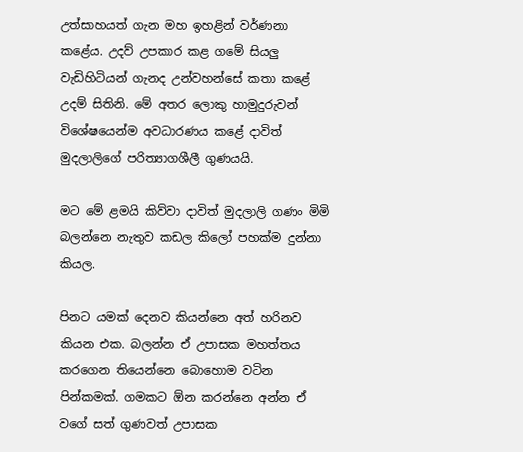උත්සාහයත් ගැන මහ ඉහළින් වර්ණනා කළේය. උදව් උපකාර කළ ගමේ සියලු වැඩිහිටියන් ගැනද උන්වහන්සේ කතා කළේ උදම් සිතිනි. මේ අතර ලොකු හාමුදුරුවන් විශේෂයෙන්ම අවධාරණය කළේ දාවිත් මුදලාලිගේ පරිත්‍යාගශීලී ගුණයයි.

මට මේ ළමයි කිව්වා දාවිත් මුදලාලි ගණං මිමි බලන්නෙ නැතුව කඩල කිලෝ පහක්ම දුන්නා කියල.

පිනට යමක් දෙනව කියන්නෙ අත් හරිනව කියන එක. බලන්න ඒ උපාසක මහත්තය කරගෙන තියෙන්නෙ බොහොම වටින පින්කමක්. ගමකට ඕන කරන්නෙ අන්න ඒ වගේ සත් ගුණවත් උපාසක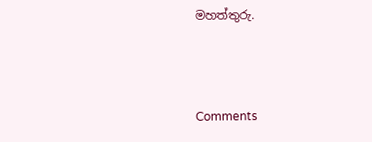මහත්තුරු.



Comments